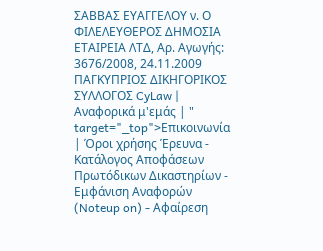ΣΑΒΒΑΣ ΕΥΑΓΓΕΛΟΥ ν. Ο ΦΙΛΕΛΕΥΘΕΡΟΣ ΔΗΜΟΣΙΑ ΕΤΑΙΡΕΙΑ ΛΤΔ, Αρ. Αγωγής: 3676/2008, 24.11.2009 ΠΑΓΚΥΠΡΙΟΣ ΔΙΚΗΓΟΡΙΚΟΣ ΣΥΛΛΟΓΟΣ CyLaw | Αναφορικά μ'εμάς | " target="_top">Επικοινωνία | Όροι χρήσης Έρευνα - Κατάλογος Αποφάσεων Πρωτόδικων Δικαστηρίων - Εμφάνιση Αναφορών (Noteup on) - Αφαίρεση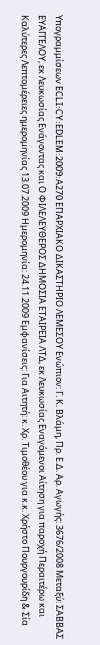Υπογραμμίσεων ECLI:CY:EDLEM:2009:A270 ΕΠΑΡΧΙΑΚΟ ΔΙΚΑΣΤΗΡΙΟ ΛΕΜΕΣΟΥ Ενώπιον: Γ. Κ. Βλάμη, Πρ. Ε.Δ. Αρ. Αγωγής: 3676/2008 Μεταξύ: ΣΑΒΒΑΣ ΕΥΑΓΓΕΛΟΥ, εκ Λευκωσίας Ενάγοντας και Ο ΦΙΛΕΛΕΥΘΕΡΟΣ ΔΗΜΟΣΙΑ ΕΤΑΙΡΕΙΑ ΛΤΔ, εκ Λευκωσίας Εναγόμενοι Αίτηση για παροχή Περαιτέρω και Καλύτερες Λεπτομέρειες ημερομηνίας 13.07.2009 Ημερομηνία: 24.11.2009 Εμφανίσεις: Για Αιτητή: κ. Χρ. Τιμοθέου για κ.κ. Χρήστο Πουργουρίδη & Σία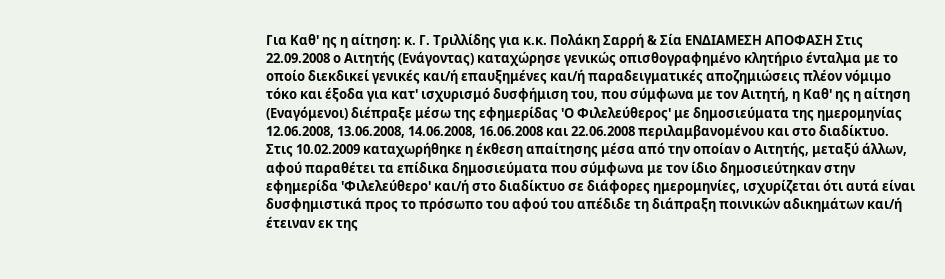Για Καθ' ης η αίτηση: κ. Γ. Τριλλίδης για κ.κ. Πολάκη Σαρρή & Σία ΕΝΔΙΑΜΕΣΗ ΑΠΟΦΑΣΗ Στις 22.09.2008 ο Αιτητής (Ενάγοντας) καταχώρησε γενικώς οπισθογραφημένο κλητήριο ένταλμα με το οποίο διεκδικεί γενικές και/ή επαυξημένες και/ή παραδειγματικές αποζημιώσεις πλέον νόμιμο τόκο και έξοδα για κατ' ισχυρισμό δυσφήμιση του, που σύμφωνα με τον Αιτητή, η Καθ' ης η αίτηση (Εναγόμενοι) διέπραξε μέσω της εφημερίδας 'Ο Φιλελεύθερος' με δημοσιεύματα της ημερομηνίας 12.06.2008, 13.06.2008, 14.06.2008, 16.06.2008 και 22.06.2008 περιλαμβανομένου και στο διαδίκτυο. Στις 10.02.2009 καταχωρήθηκε η έκθεση απαίτησης μέσα από την οποίαν ο Αιτητής, μεταξύ άλλων, αφού παραθέτει τα επίδικα δημοσιεύματα που σύμφωνα με τον ίδιο δημοσιεύτηκαν στην εφημερίδα 'Φιλελεύθερο' και/ή στο διαδίκτυο σε διάφορες ημερομηνίες, ισχυρίζεται ότι αυτά είναι δυσφημιστικά προς το πρόσωπο του αφού του απέδιδε τη διάπραξη ποινικών αδικημάτων και/ή έτειναν εκ της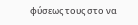φύσεως τους στο να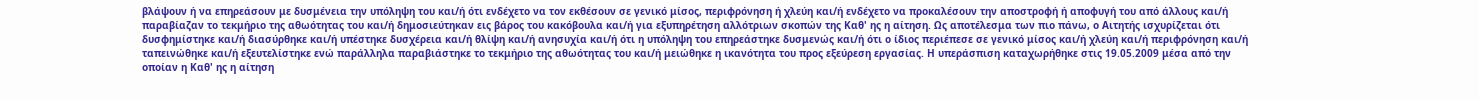βλάψουν ή να επηρεάσουν με δυσμένεια την υπόληψη του και/ή ότι ενδέχετο να τον εκθέσουν σε γενικό μίσος, περιφρόνηση ή χλεύη και/ή ενδέχετο να προκαλέσουν την αποστροφή ή αποφυγή του από άλλους και/ή παραβίαζαν το τεκμήριο της αθωότητας του και/ή δημοσιεύτηκαν εις βάρος του κακόβουλα και/ή για εξυπηρέτηση αλλότριων σκοπών της Καθ' ης η αίτηση. Ως αποτέλεσμα των πιο πάνω, ο Αιτητής ισχυρίζεται ότι δυσφημίστηκε και/ή διασύρθηκε και/ή υπέστηκε δυσχέρεια και/ή θλίψη και/ή ανησυχία και/ή ότι η υπόληψη του επηρεάστηκε δυσμενώς και/ή ότι ο ίδιος περιέπεσε σε γενικό μίσος και/ή χλεύη και/ή περιφρόνηση και/ή ταπεινώθηκε και/ή εξευτελίστηκε ενώ παράλληλα παραβιάστηκε το τεκμήριο της αθωότητας του και/ή μειώθηκε η ικανότητα του προς εξεύρεση εργασίας. Η υπεράσπιση καταχωρήθηκε στις 19.05.2009 μέσα από την οποίαν η Καθ' ης η αίτηση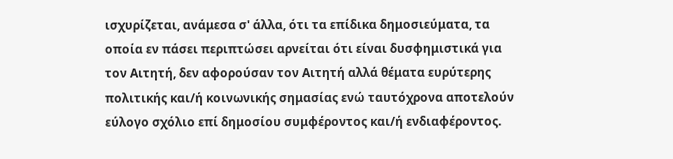ισχυρίζεται, ανάμεσα σ' άλλα, ότι τα επίδικα δημοσιεύματα, τα οποία εν πάσει περιπτώσει αρνείται ότι είναι δυσφημιστικά για τον Αιτητή, δεν αφορούσαν τον Αιτητή αλλά θέματα ευρύτερης πολιτικής και/ή κοινωνικής σημασίας ενώ ταυτόχρονα αποτελούν εύλογο σχόλιο επί δημοσίου συμφέροντος και/ή ενδιαφέροντος.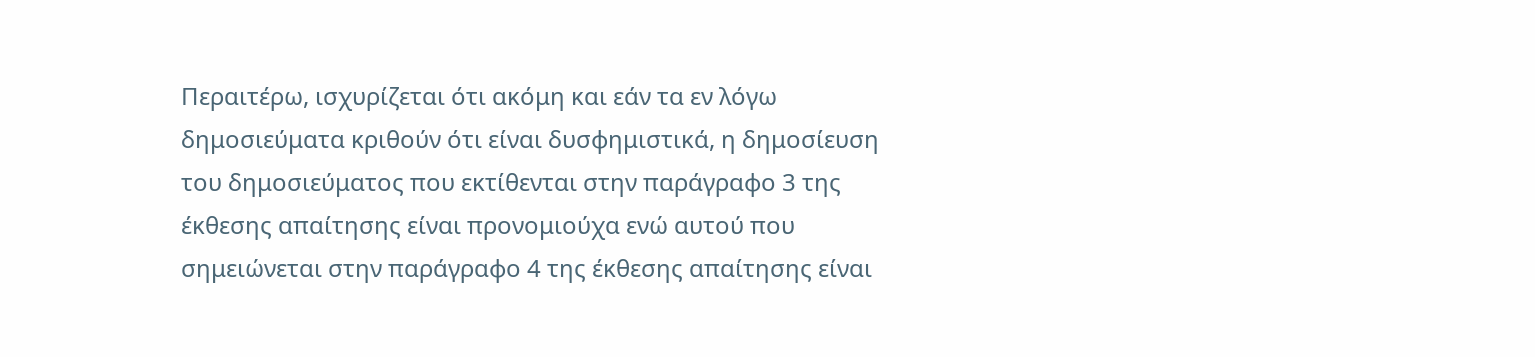Περαιτέρω, ισχυρίζεται ότι ακόμη και εάν τα εν λόγω δημοσιεύματα κριθούν ότι είναι δυσφημιστικά, η δημοσίευση του δημοσιεύματος που εκτίθενται στην παράγραφο 3 της έκθεσης απαίτησης είναι προνομιούχα ενώ αυτού που σημειώνεται στην παράγραφο 4 της έκθεσης απαίτησης είναι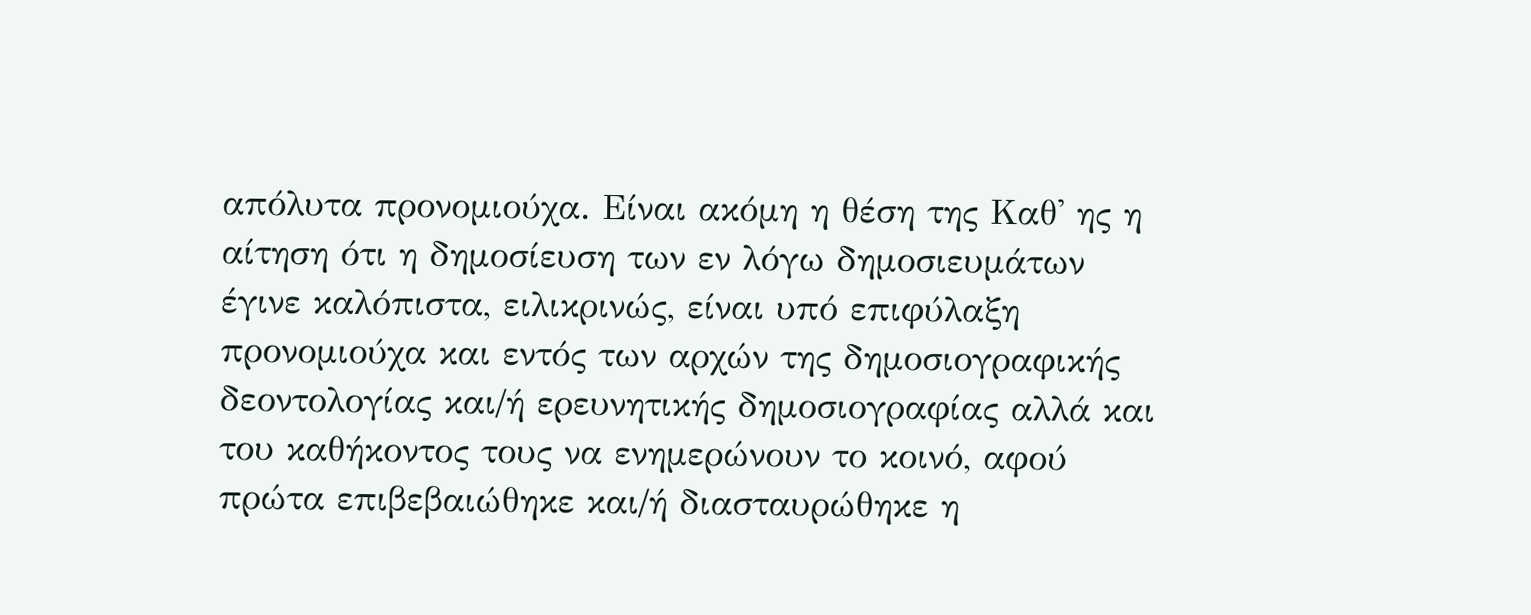απόλυτα προνομιούχα. Είναι ακόμη η θέση της Καθ' ης η αίτηση ότι η δημοσίευση των εν λόγω δημοσιευμάτων έγινε καλόπιστα, ειλικρινώς, είναι υπό επιφύλαξη προνομιούχα και εντός των αρχών της δημοσιογραφικής δεοντολογίας και/ή ερευνητικής δημοσιογραφίας αλλά και του καθήκοντος τους να ενημερώνουν το κοινό, αφού πρώτα επιβεβαιώθηκε και/ή διασταυρώθηκε η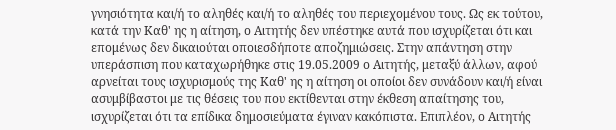γνησιότητα και/ή το αληθές και/ή το αληθές του περιεχομένου τους. Ως εκ τούτου, κατά την Καθ' ης η αίτηση, ο Αιτητής δεν υπέστηκε αυτά που ισχυρίζεται ότι και επομένως δεν δικαιούται οποιεσδήποτε αποζημιώσεις. Στην απάντηση στην υπεράσπιση που καταχωρήθηκε στις 19.05.2009 ο Αιτητής, μεταξύ άλλων, αφού αρνείται τους ισχυρισμούς της Καθ' ης η αίτηση οι οποίοι δεν συνάδουν και/ή είναι ασυμβίβαστοι με τις θέσεις του που εκτίθενται στην έκθεση απαίτησης του, ισχυρίζεται ότι τα επίδικα δημοσιεύματα έγιναν κακόπιστα. Επιπλέον, ο Αιτητής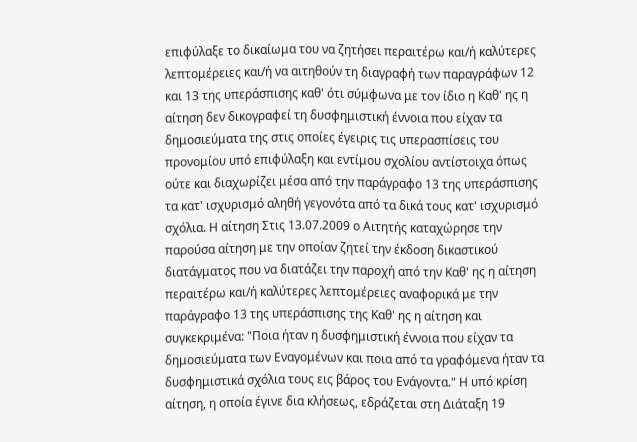επιφύλαξε το δικαίωμα του να ζητήσει περαιτέρω και/ή καλύτερες λεπτομέρειες και/ή να αιτηθούν τη διαγραφή των παραγράφων 12 και 13 της υπεράσπισης καθ' ότι σύμφωνα με τον ίδιο η Καθ' ης η αίτηση δεν δικογραφεί τη δυσφημιστική έννοια που είχαν τα δημοσιεύματα της στις οποίες έγειρις τις υπερασπίσεις του προνομίου υπό επιφύλαξη και εντίμου σχολίου αντίστοιχα όπως ούτε και διαχωρίζει μέσα από την παράγραφο 13 της υπεράσπισης τα κατ' ισχυρισμό αληθή γεγονότα από τα δικά τους κατ' ισχυρισμό σχόλια. Η αίτηση Στις 13.07.2009 ο Αιτητής καταχώρησε την παρούσα αίτηση με την οποίαν ζητεί την έκδοση δικαστικού διατάγματος που να διατάζει την παροχή από την Καθ' ης η αίτηση περαιτέρω και/ή καλύτερες λεπτομέρειες αναφορικά με την παράγραφο 13 της υπεράσπισης της Καθ' ης η αίτηση και συγκεκριμένα: "Ποια ήταν η δυσφημιστική έννοια που είχαν τα δημοσιεύματα των Εναγομένων και ποια από τα γραφόμενα ήταν τα δυσφημιστικά σχόλια τους εις βάρος του Ενάγοντα." Η υπό κρίση αίτηση, η οποία έγινε δια κλήσεως, εδράζεται στη Διάταξη 19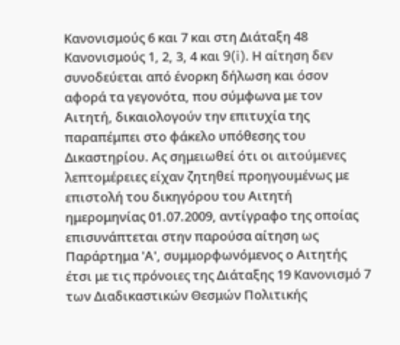Κανονισμούς 6 και 7 και στη Διάταξη 48 Κανονισμούς 1, 2, 3, 4 και 9(i). Η αίτηση δεν συνοδεύεται από ένορκη δήλωση και όσον αφορά τα γεγονότα, που σύμφωνα με τον Αιτητή, δικαιολογούν την επιτυχία της παραπέμπει στο φάκελο υπόθεσης του Δικαστηρίου. Ας σημειωθεί ότι οι αιτούμενες λεπτομέρειες είχαν ζητηθεί προηγουμένως με επιστολή του δικηγόρου του Αιτητή ημερομηνίας 01.07.2009, αντίγραφο της οποίας επισυνάπτεται στην παρούσα αίτηση ως Παράρτημα 'Α', συμμορφωνόμενος ο Αιτητής έτσι με τις πρόνοιες της Διάταξης 19 Κανονισμό 7 των Διαδικαστικών Θεσμών Πολιτικής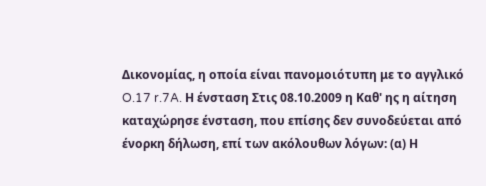Δικονομίας, η οποία είναι πανομοιότυπη με το αγγλικό O.17 r.7A. Η ένσταση Στις 08.10.2009 η Καθ' ης η αίτηση καταχώρησε ένσταση, που επίσης δεν συνοδεύεται από ένορκη δήλωση, επί των ακόλουθων λόγων: (α) Η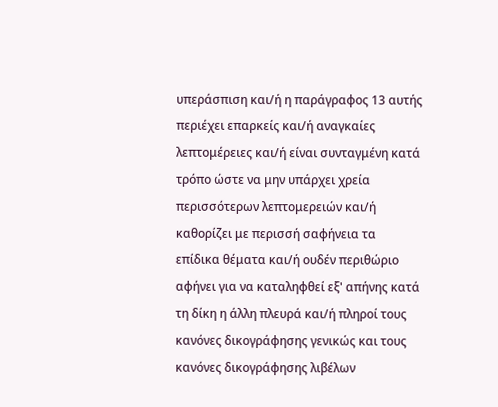υπεράσπιση και/ή η παράγραφος 13 αυτής περιέχει επαρκείς και/ή αναγκαίες λεπτομέρειες και/ή είναι συνταγμένη κατά τρόπο ώστε να μην υπάρχει χρεία περισσότερων λεπτομερειών και/ή καθορίζει με περισσή σαφήνεια τα επίδικα θέματα και/ή ουδέν περιθώριο αφήνει για να καταληφθεί εξ' απήνης κατά τη δίκη η άλλη πλευρά και/ή πληροί τους κανόνες δικογράφησης γενικώς και τους κανόνες δικογράφησης λιβέλων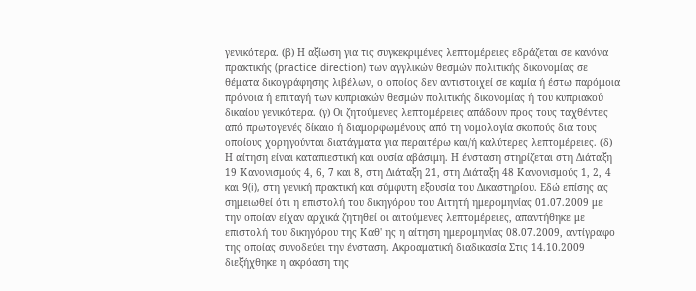γενικότερα. (β) Η αξίωση για τις συγκεκριμένες λεπτομέρειες εδράζεται σε κανόνα πρακτικής (practice direction) των αγγλικών θεσμών πολιτικής δικονομίας σε θέματα δικογράφησης λιβέλων, ο οποίος δεν αντιστοιχεί σε καμία ή έστω παρόμοια πρόνοια ή επιταγή των κυπριακών θεσμών πολιτικής δικονομίας ή του κυπριακού δικαίου γενικότερα. (γ) Οι ζητούμενες λεπτομέρειες απάδουν προς τους ταχθέντες από πρωτογενές δίκαιο ή διαμορφωμένους από τη νομολογία σκοπούς δια τους οποίους χορηγούνται διατάγματα για περαιτέρω και/ή καλύτερες λεπτομέρειες. (δ) Η αίτηση είναι καταπιεστική και ουσία αβάσιμη. Η ένσταση στηρίζεται στη Διάταξη 19 Κανονισμούς 4, 6, 7 και 8, στη Διάταξη 21, στη Διάταξη 48 Κανονισμούς 1, 2, 4 και 9(i), στη γενική πρακτική και σύμφυτη εξουσία του Δικαστηρίου. Εδώ επίσης ας σημειωθεί ότι η επιστολή του δικηγόρου του Αιτητή ημερομηνίας 01.07.2009 με την οποίαν είχαν αρχικά ζητηθεί οι αιτούμενες λεπτομέρειες, απαντήθηκε με επιστολή του δικηγόρου της Καθ' ης η αίτηση ημερομηνίας 08.07.2009, αντίγραφο της οποίας συνοδεύει την ένσταση. Ακροαματική διαδικασία Στις 14.10.2009 διεξήχθηκε η ακρόαση της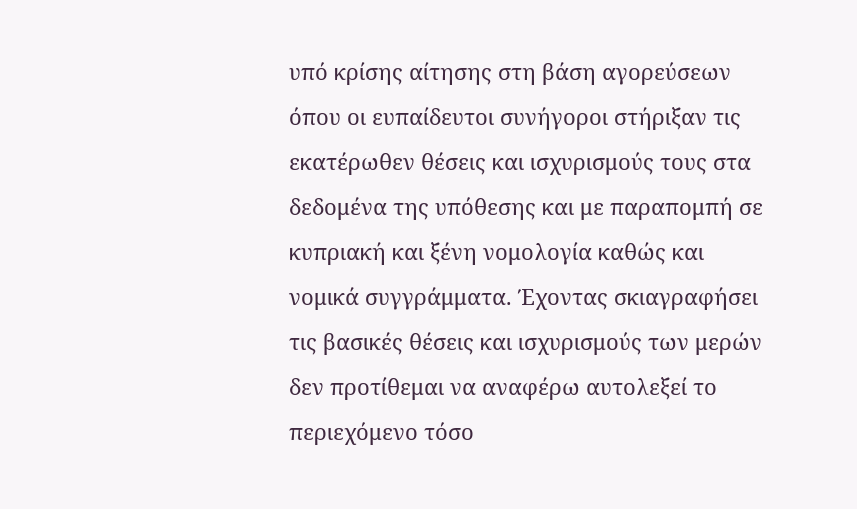υπό κρίσης αίτησης στη βάση αγορεύσεων όπου οι ευπαίδευτοι συνήγοροι στήριξαν τις εκατέρωθεν θέσεις και ισχυρισμούς τους στα δεδομένα της υπόθεσης και με παραπομπή σε κυπριακή και ξένη νομολογία καθώς και νομικά συγγράμματα. Έχοντας σκιαγραφήσει τις βασικές θέσεις και ισχυρισμούς των μερών δεν προτίθεμαι να αναφέρω αυτολεξεί το περιεχόμενο τόσο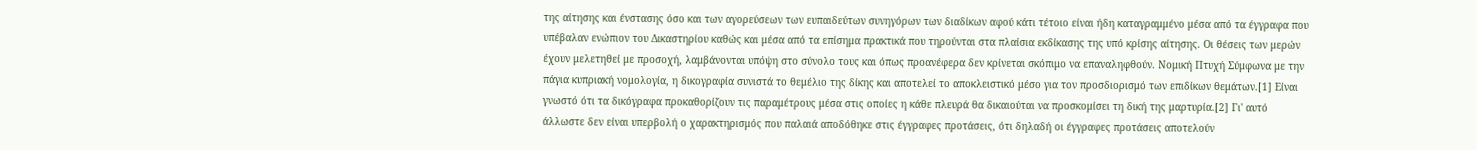της αίτησης και ένστασης όσο και των αγορεύσεων των ευπαιδεύτων συνηγόρων των διαδίκων αφού κάτι τέτοιο είναι ήδη καταγραμμένο μέσα από τα έγγραφα που υπέβαλαν ενώπιον του Δικαστηρίου καθώς και μέσα από τα επίσημα πρακτικά που τηρούνται στα πλαίσια εκδίκασης της υπό κρίσης αίτησης. Οι θέσεις των μερών έχουν μελετηθεί με προσοχή, λαμβάνονται υπόψη στο σύνολο τους και όπως προανέφερα δεν κρίνεται σκόπιμο να επαναληφθούν. Νομική Πτυχή Σύμφωνα με την πάγια κυπριακή νομολογία, η δικογραφία συνιστά το θεμέλιο της δίκης και αποτελεί το αποκλειστικό μέσο για τον προσδιορισμό των επιδίκων θεμάτων.[1] Είναι γνωστό ότι τα δικόγραφα προκαθορίζουν τις παραμέτρους μέσα στις οποίες η κάθε πλευρά θα δικαιούται να προσκομίσει τη δική της μαρτυρία.[2] Γι' αυτό άλλωστε δεν είναι υπερβολή ο χαρακτηρισμός που παλαιά αποδόθηκε στις έγγραφες προτάσεις, ότι δηλαδή οι έγγραφες προτάσεις αποτελούν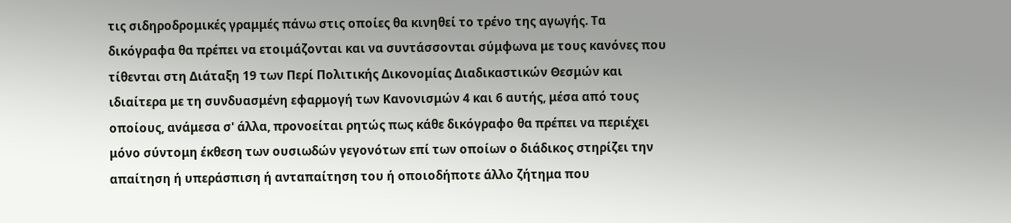τις σιδηροδρομικές γραμμές πάνω στις οποίες θα κινηθεί το τρένο της αγωγής. Τα δικόγραφα θα πρέπει να ετοιμάζονται και να συντάσσονται σύμφωνα με τους κανόνες που τίθενται στη Διάταξη 19 των Περί Πολιτικής Δικονομίας Διαδικαστικών Θεσμών και ιδιαίτερα με τη συνδυασμένη εφαρμογή των Κανονισμών 4 και 6 αυτής, μέσα από τους οποίους, ανάμεσα σ' άλλα, προνοείται ρητώς πως κάθε δικόγραφο θα πρέπει να περιέχει μόνο σύντομη έκθεση των ουσιωδών γεγονότων επί των οποίων ο διάδικος στηρίζει την απαίτηση ή υπεράσπιση ή ανταπαίτηση του ή οποιοδήποτε άλλο ζήτημα που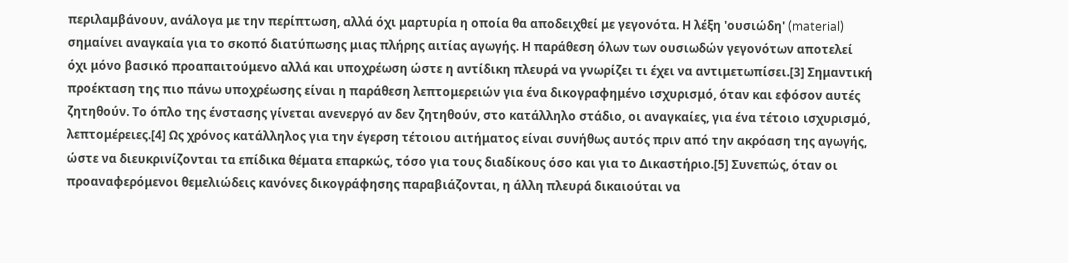περιλαμβάνουν, ανάλογα με την περίπτωση, αλλά όχι μαρτυρία η οποία θα αποδειχθεί με γεγονότα. Η λέξη 'ουσιώδη' (material) σημαίνει αναγκαία για το σκοπό διατύπωσης μιας πλήρης αιτίας αγωγής. Η παράθεση όλων των ουσιωδών γεγονότων αποτελεί όχι μόνο βασικό προαπαιτούμενο αλλά και υποχρέωση ώστε η αντίδικη πλευρά να γνωρίζει τι έχει να αντιμετωπίσει.[3] Σημαντική προέκταση της πιο πάνω υποχρέωσης είναι η παράθεση λεπτομερειών για ένα δικογραφημένο ισχυρισμό, όταν και εφόσον αυτές ζητηθούν. Το όπλο της ένστασης γίνεται ανενεργό αν δεν ζητηθούν, στο κατάλληλο στάδιο, οι αναγκαίες, για ένα τέτοιο ισχυρισμό, λεπτομέρειες.[4] Ως χρόνος κατάλληλος για την έγερση τέτοιου αιτήματος είναι συνήθως αυτός πριν από την ακρόαση της αγωγής, ώστε να διευκρινίζονται τα επίδικα θέματα επαρκώς, τόσο για τους διαδίκους όσο και για το Δικαστήριο.[5] Συνεπώς, όταν οι προαναφερόμενοι θεμελιώδεις κανόνες δικογράφησης παραβιάζονται, η άλλη πλευρά δικαιούται να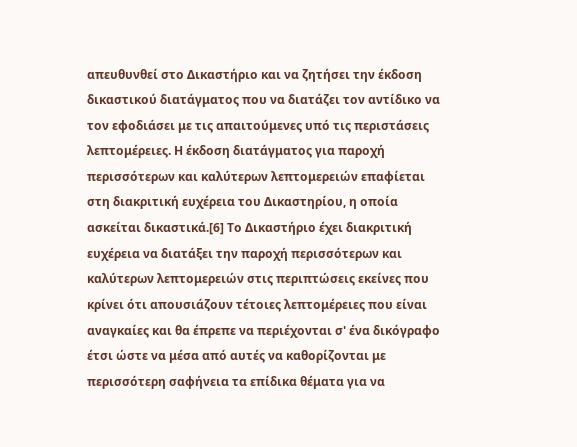απευθυνθεί στο Δικαστήριο και να ζητήσει την έκδοση δικαστικού διατάγματος που να διατάζει τον αντίδικο να τον εφοδιάσει με τις απαιτούμενες υπό τις περιστάσεις λεπτομέρειες. Η έκδοση διατάγματος για παροχή περισσότερων και καλύτερων λεπτομερειών επαφίεται στη διακριτική ευχέρεια του Δικαστηρίου, η οποία ασκείται δικαστικά.[6] Το Δικαστήριο έχει διακριτική ευχέρεια να διατάξει την παροχή περισσότερων και καλύτερων λεπτομερειών στις περιπτώσεις εκείνες που κρίνει ότι απουσιάζουν τέτοιες λεπτομέρειες που είναι αναγκαίες και θα έπρεπε να περιέχονται σ' ένα δικόγραφο έτσι ώστε να μέσα από αυτές να καθορίζονται με περισσότερη σαφήνεια τα επίδικα θέματα για να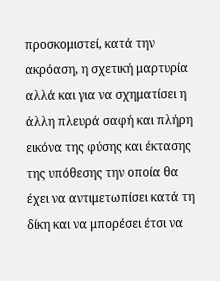προσκομιστεί, κατά την ακρόαση, η σχετική μαρτυρία αλλά και για να σχηματίσει η άλλη πλευρά σαφή και πλήρη εικόνα της φύσης και έκτασης της υπόθεσης την οποία θα έχει να αντιμετωπίσει κατά τη δίκη και να μπορέσει έτσι να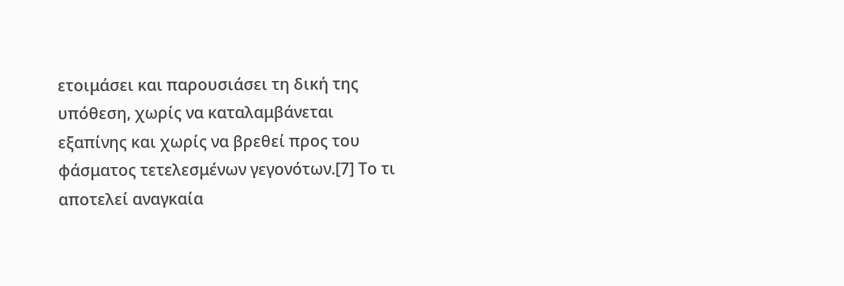ετοιμάσει και παρουσιάσει τη δική της υπόθεση, χωρίς να καταλαμβάνεται εξαπίνης και χωρίς να βρεθεί προς του φάσματος τετελεσμένων γεγονότων.[7] Το τι αποτελεί αναγκαία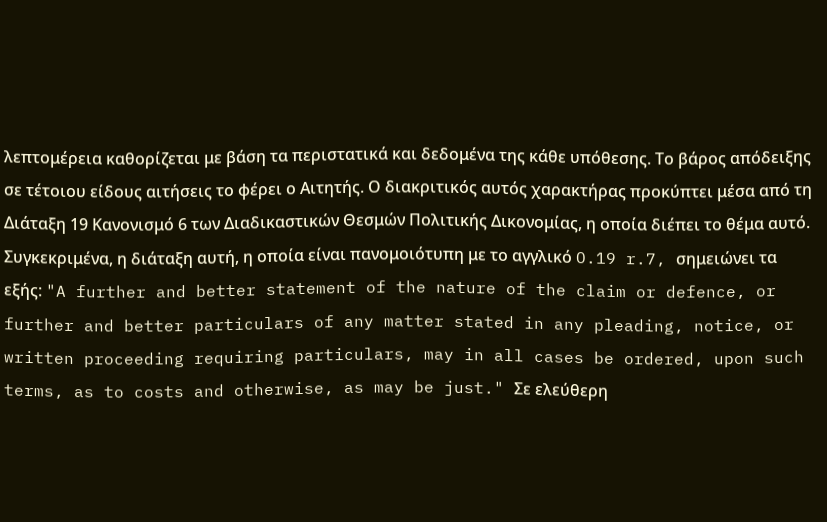λεπτομέρεια καθορίζεται με βάση τα περιστατικά και δεδομένα της κάθε υπόθεσης. Το βάρος απόδειξης σε τέτοιου είδους αιτήσεις το φέρει ο Αιτητής. Ο διακριτικός αυτός χαρακτήρας προκύπτει μέσα από τη Διάταξη 19 Κανονισμό 6 των Διαδικαστικών Θεσμών Πολιτικής Δικονομίας, η οποία διέπει το θέμα αυτό. Συγκεκριμένα, η διάταξη αυτή, η οποία είναι πανομοιότυπη με το αγγλικό O.19 r.7, σημειώνει τα εξής: "A further and better statement of the nature of the claim or defence, or further and better particulars of any matter stated in any pleading, notice, or written proceeding requiring particulars, may in all cases be ordered, upon such terms, as to costs and otherwise, as may be just." Σε ελεύθερη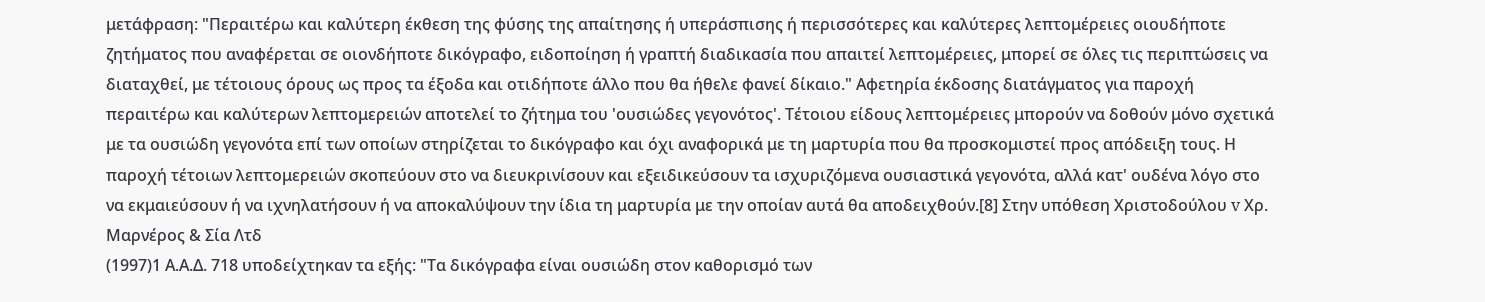μετάφραση: "Περαιτέρω και καλύτερη έκθεση της φύσης της απαίτησης ή υπεράσπισης ή περισσότερες και καλύτερες λεπτομέρειες οιουδήποτε ζητήματος που αναφέρεται σε οιονδήποτε δικόγραφο, ειδοποίηση ή γραπτή διαδικασία που απαιτεί λεπτομέρειες, μπορεί σε όλες τις περιπτώσεις να διαταχθεί, με τέτοιους όρους ως προς τα έξοδα και οτιδήποτε άλλο που θα ήθελε φανεί δίκαιο." Αφετηρία έκδοσης διατάγματος για παροχή περαιτέρω και καλύτερων λεπτομερειών αποτελεί το ζήτημα του 'ουσιώδες γεγονότος'. Τέτοιου είδους λεπτομέρειες μπορούν να δοθούν μόνο σχετικά με τα ουσιώδη γεγονότα επί των οποίων στηρίζεται το δικόγραφο και όχι αναφορικά με τη μαρτυρία που θα προσκομιστεί προς απόδειξη τους. Η παροχή τέτοιων λεπτομερειών σκοπεύουν στο να διευκρινίσουν και εξειδικεύσουν τα ισχυριζόμενα ουσιαστικά γεγονότα, αλλά κατ' ουδένα λόγο στο να εκμαιεύσουν ή να ιχνηλατήσουν ή να αποκαλύψουν την ίδια τη μαρτυρία με την οποίαν αυτά θα αποδειχθούν.[8] Στην υπόθεση Χριστοδούλου v Χρ. Μαρνέρος & Σία Λτδ
(1997)1 Α.Α.Δ. 718 υποδείχτηκαν τα εξής: "Τα δικόγραφα είναι ουσιώδη στον καθορισμό των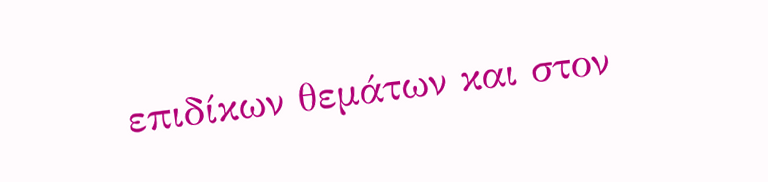επιδίκων θεμάτων και στον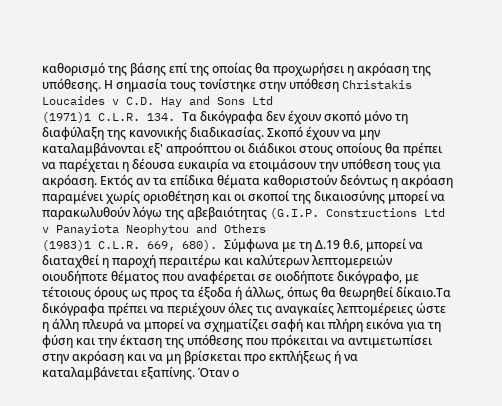καθορισμό της βάσης επί της οποίας θα προχωρήσει η ακρόαση της υπόθεσης. Η σημασία τους τονίστηκε στην υπόθεση Christakis Loucaides v C.D. Hay and Sons Ltd
(1971)1 C.L.R. 134. Τα δικόγραφα δεν έχουν σκοπό μόνο τη διαφύλαξη της κανονικής διαδικασίας. Σκοπό έχουν να μην καταλαμβάνονται εξ' απροόπτου οι διάδικοι στους οποίους θα πρέπει να παρέχεται η δέουσα ευκαιρία να ετοιμάσουν την υπόθεση τους για ακρόαση. Εκτός αν τα επίδικα θέματα καθοριστούν δεόντως η ακρόαση παραμένει χωρίς οριοθέτηση και οι σκοποί της δικαιοσύνης μπορεί να παρακωλυθούν λόγω της αβεβαιότητας (G.I.P. Constructions Ltd v Panayiota Neophytou and Others
(1983)1 C.L.R. 669, 680). Σύμφωνα με τη Δ.19 θ.6, μπορεί να διαταχθεί η παροχή περαιτέρω και καλύτερων λεπτομερειών οιουδήποτε θέματος που αναφέρεται σε οιοδήποτε δικόγραφο, με τέτοιους όρους ως προς τα έξοδα ή άλλως, όπως θα θεωρηθεί δίκαιο.Τα δικόγραφα πρέπει να περιέχουν όλες τις αναγκαίες λεπτομέρειες ώστε η άλλη πλευρά να μπορεί να σχηματίζει σαφή και πλήρη εικόνα για τη φύση και την έκταση της υπόθεσης που πρόκειται να αντιμετωπίσει στην ακρόαση και να μη βρίσκεται προ εκπλήξεως ή να καταλαμβάνεται εξαπίνης. Όταν ο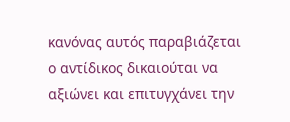κανόνας αυτός παραβιάζεται ο αντίδικος δικαιούται να αξιώνει και επιτυγχάνει την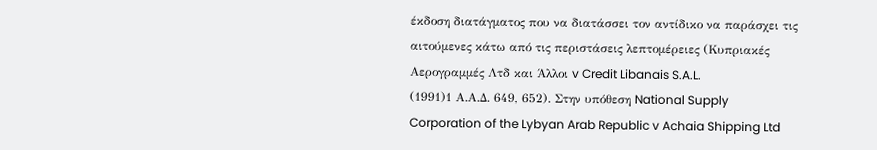έκδοση διατάγματος που να διατάσσει τον αντίδικο να παράσχει τις αιτούμενες κάτω από τις περιστάσεις λεπτομέρειες (Κυπριακές Αερογραμμές Λτδ και Άλλοι v Credit Libanais S.A.L.
(1991)1 Α.Α.Δ. 649, 652). Στην υπόθεση National Supply Corporation of the Lybyan Arab Republic v Achaia Shipping Ltd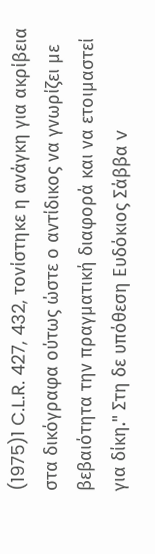(1975)1 C.L.R. 427, 432, τονίστηκε η ανάγκη για ακρίβεια στα δικόγραφα ούτως ώστε ο αντίδικος να γνωρίζει με βεβαιότητα την πραγματική διαφορά και να ετοιμαστεί για δίκη." Στη δε υπόθεση Ευδόκιος Σάββα v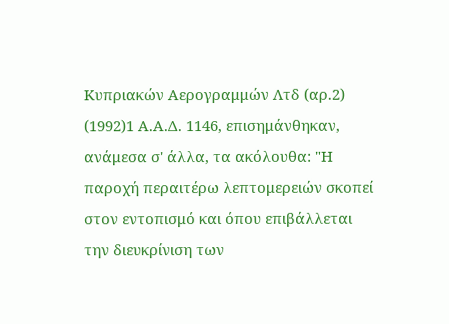Κυπριακών Αερογραμμών Λτδ (αρ.2)
(1992)1 Α.Α.Δ. 1146, επισημάνθηκαν, ανάμεσα σ' άλλα, τα ακόλουθα: "Η παροχή περαιτέρω λεπτομερειών σκοπεί στον εντοπισμό και όπου επιβάλλεται την διευκρίνιση των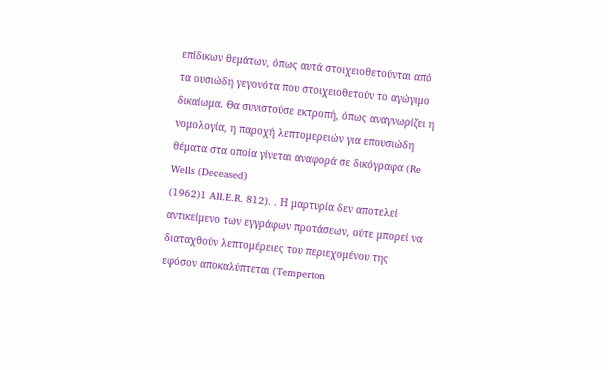επίδικων θεμάτων, όπως αυτά στοιχειοθετούνται από τα ουσιώδη γεγονότα που στοιχειοθετούν το αγώγιμο δικαίωμα. Θα συνιστούσε εκτροπή, όπως αναγνωρίζει η νομολογία, η παροχή λεπτομερειών για επουσιώδη θέματα στα οποία γίνεται αναφορά σε δικόγραφα (Re Wells (Deceased)
(1962)1 All.E.R. 812). . Η μαρτυρία δεν αποτελεί αντικείμενο των εγγράφων προτάσεων, ούτε μπορεί να διαταχθούν λεπτομέρειες του περιεχομένου της εφόσον αποκαλύπτεται (Temperton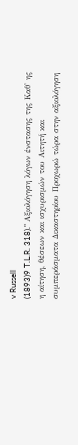v Russell
(1893)9 T.L.R. 318)." Αξιολόγηση λόγων ένστασης της Καθ' ης η αίτηση, θέσεων και ισχυρισμών του Αιτητή και συμπεράσματα Δικαστηρίου Προχωρώ τώρα στην αξιολόγηση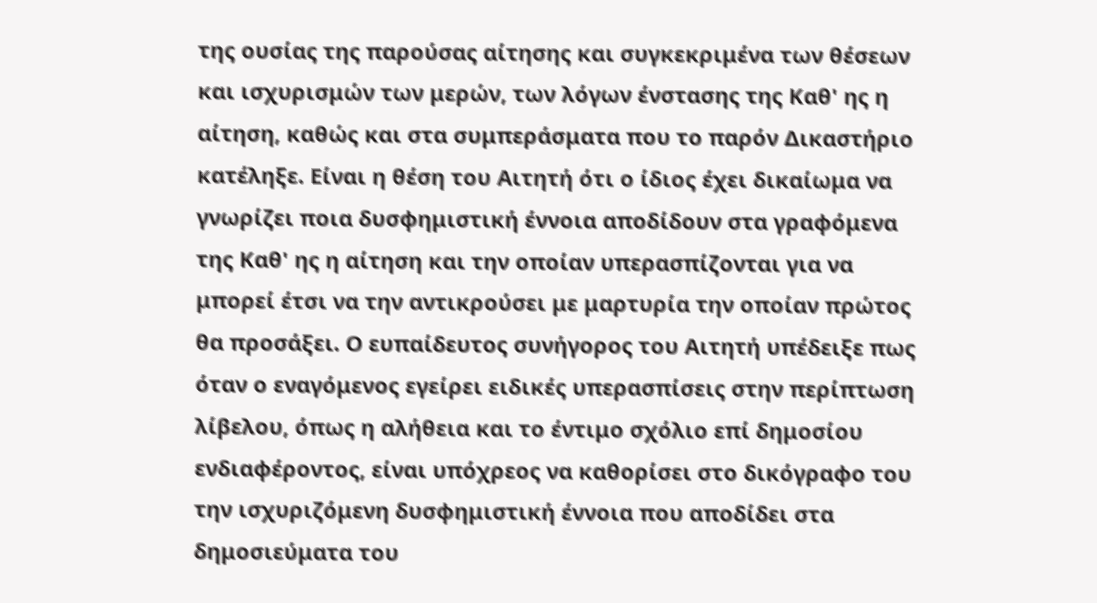της ουσίας της παρούσας αίτησης και συγκεκριμένα των θέσεων και ισχυρισμών των μερών, των λόγων ένστασης της Καθ' ης η αίτηση, καθώς και στα συμπεράσματα που το παρόν Δικαστήριο κατέληξε. Είναι η θέση του Αιτητή ότι ο ίδιος έχει δικαίωμα να γνωρίζει ποια δυσφημιστική έννοια αποδίδουν στα γραφόμενα της Καθ' ης η αίτηση και την οποίαν υπερασπίζονται για να μπορεί έτσι να την αντικρούσει με μαρτυρία την οποίαν πρώτος θα προσάξει. Ο ευπαίδευτος συνήγορος του Αιτητή υπέδειξε πως όταν ο εναγόμενος εγείρει ειδικές υπερασπίσεις στην περίπτωση λίβελου, όπως η αλήθεια και το έντιμο σχόλιο επί δημοσίου ενδιαφέροντος, είναι υπόχρεος να καθορίσει στο δικόγραφο του την ισχυριζόμενη δυσφημιστική έννοια που αποδίδει στα δημοσιεύματα του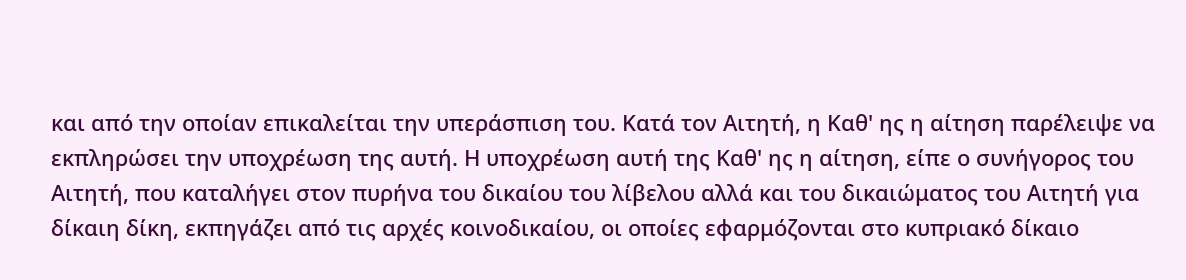και από την οποίαν επικαλείται την υπεράσπιση του. Κατά τον Αιτητή, η Καθ' ης η αίτηση παρέλειψε να εκπληρώσει την υποχρέωση της αυτή. Η υποχρέωση αυτή της Καθ' ης η αίτηση, είπε ο συνήγορος του Αιτητή, που καταλήγει στον πυρήνα του δικαίου του λίβελου αλλά και του δικαιώματος του Αιτητή για δίκαιη δίκη, εκπηγάζει από τις αρχές κοινοδικαίου, οι οποίες εφαρμόζονται στο κυπριακό δίκαιο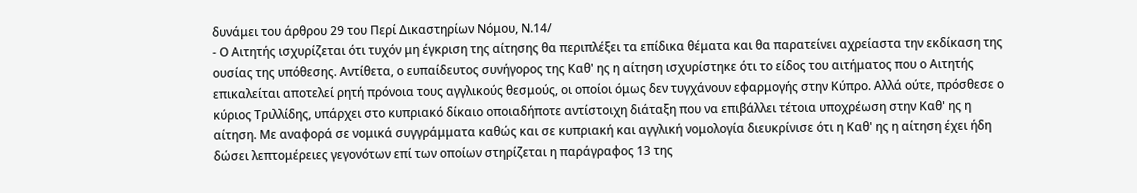δυνάμει του άρθρου 29 του Περί Δικαστηρίων Νόμου, Ν.14/
- Ο Αιτητής ισχυρίζεται ότι τυχόν μη έγκριση της αίτησης θα περιπλέξει τα επίδικα θέματα και θα παρατείνει αχρείαστα την εκδίκαση της ουσίας της υπόθεσης. Αντίθετα, ο ευπαίδευτος συνήγορος της Καθ' ης η αίτηση ισχυρίστηκε ότι το είδος του αιτήματος που ο Αιτητής επικαλείται αποτελεί ρητή πρόνοια τους αγγλικούς θεσμούς, οι οποίοι όμως δεν τυγχάνουν εφαρμογής στην Κύπρο. Αλλά ούτε, πρόσθεσε ο κύριος Τριλλίδης, υπάρχει στο κυπριακό δίκαιο οποιαδήποτε αντίστοιχη διάταξη που να επιβάλλει τέτοια υποχρέωση στην Καθ' ης η αίτηση. Με αναφορά σε νομικά συγγράμματα καθώς και σε κυπριακή και αγγλική νομολογία διευκρίνισε ότι η Καθ' ης η αίτηση έχει ήδη δώσει λεπτομέρειες γεγονότων επί των οποίων στηρίζεται η παράγραφος 13 της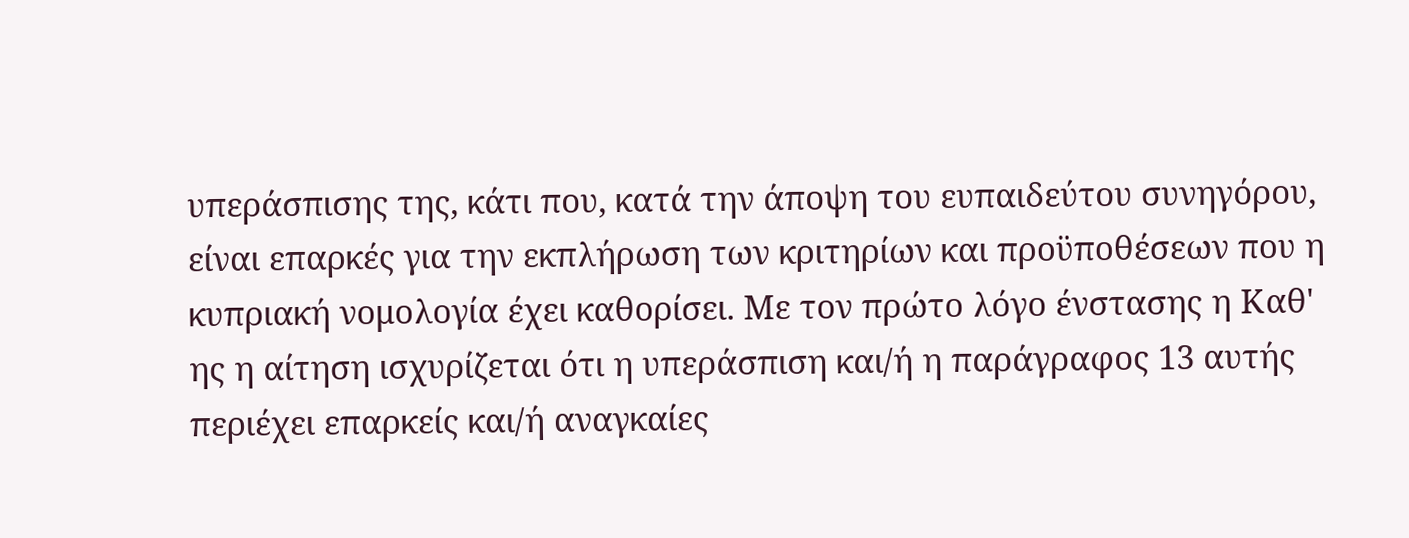υπεράσπισης της, κάτι που, κατά την άποψη του ευπαιδεύτου συνηγόρου, είναι επαρκές για την εκπλήρωση των κριτηρίων και προϋποθέσεων που η κυπριακή νομολογία έχει καθορίσει. Με τον πρώτο λόγο ένστασης η Καθ' ης η αίτηση ισχυρίζεται ότι η υπεράσπιση και/ή η παράγραφος 13 αυτής περιέχει επαρκείς και/ή αναγκαίες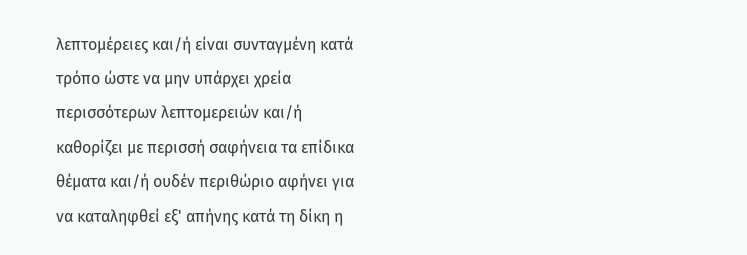λεπτομέρειες και/ή είναι συνταγμένη κατά τρόπο ώστε να μην υπάρχει χρεία περισσότερων λεπτομερειών και/ή καθορίζει με περισσή σαφήνεια τα επίδικα θέματα και/ή ουδέν περιθώριο αφήνει για να καταληφθεί εξ' απήνης κατά τη δίκη η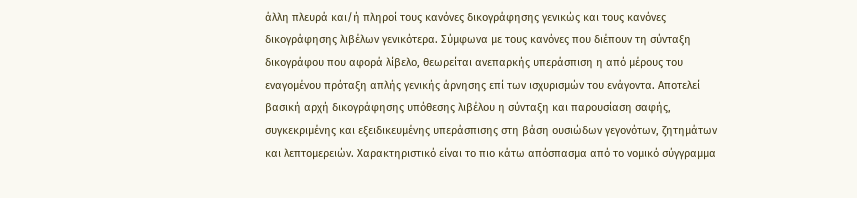άλλη πλευρά και/ή πληροί τους κανόνες δικογράφησης γενικώς και τους κανόνες δικογράφησης λιβέλων γενικότερα. Σύμφωνα με τους κανόνες που διέπουν τη σύνταξη δικογράφου που αφορά λίβελο, θεωρείται ανεπαρκής υπεράσπιση η από μέρους του εναγομένου πρόταξη απλής γενικής άρνησης επί των ισχυρισμών του ενάγοντα. Αποτελεί βασική αρχή δικογράφησης υπόθεσης λιβέλου η σύνταξη και παρουσίαση σαφής, συγκεκριμένης και εξειδικευμένης υπεράσπισης στη βάση ουσιώδων γεγονότων, ζητημάτων και λεπτομερειών. Χαρακτηριστικό είναι το πιο κάτω απόσπασμα από το νομικό σύγγραμμα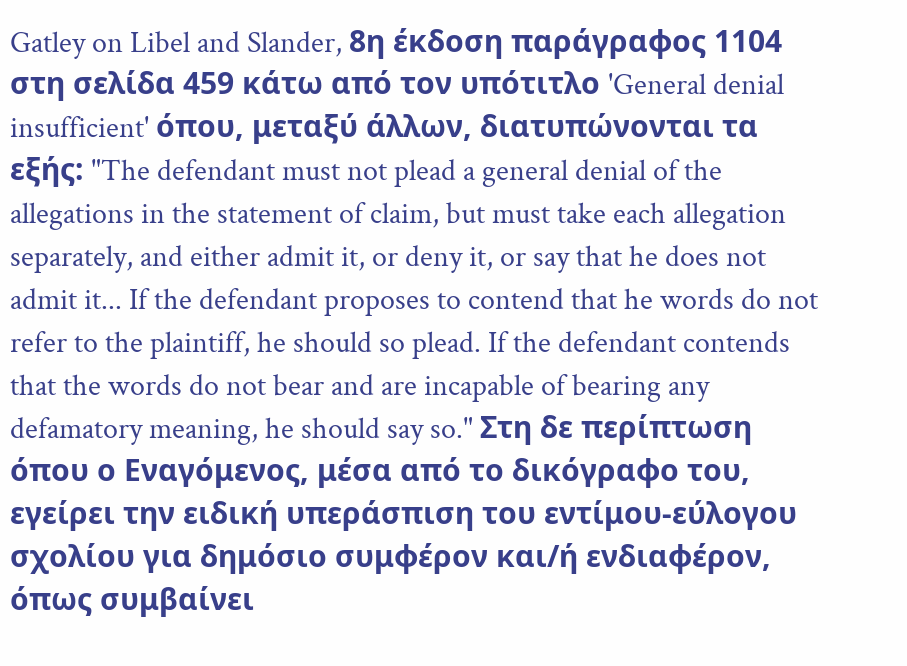Gatley on Libel and Slander, 8η έκδοση παράγραφος 1104 στη σελίδα 459 κάτω από τον υπότιτλο 'General denial insufficient' όπου, μεταξύ άλλων, διατυπώνονται τα εξής: "The defendant must not plead a general denial of the allegations in the statement of claim, but must take each allegation separately, and either admit it, or deny it, or say that he does not admit it... If the defendant proposes to contend that he words do not refer to the plaintiff, he should so plead. If the defendant contends that the words do not bear and are incapable of bearing any defamatory meaning, he should say so." Στη δε περίπτωση όπου ο Εναγόμενος, μέσα από το δικόγραφο του, εγείρει την ειδική υπεράσπιση του εντίμου-εύλογου σχολίου για δημόσιο συμφέρον και/ή ενδιαφέρον, όπως συμβαίνει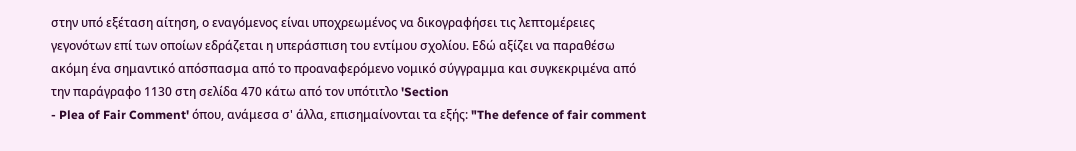στην υπό εξέταση αίτηση, ο εναγόμενος είναι υποχρεωμένος να δικογραφήσει τις λεπτομέρειες γεγονότων επί των οποίων εδράζεται η υπεράσπιση του εντίμου σχολίου. Εδώ αξίζει να παραθέσω ακόμη ένα σημαντικό απόσπασμα από το προαναφερόμενο νομικό σύγγραμμα και συγκεκριμένα από την παράγραφο 1130 στη σελίδα 470 κάτω από τον υπότιτλο 'Section
- Plea of Fair Comment' όπου, ανάμεσα σ' άλλα, επισημαίνονται τα εξής: "The defence of fair comment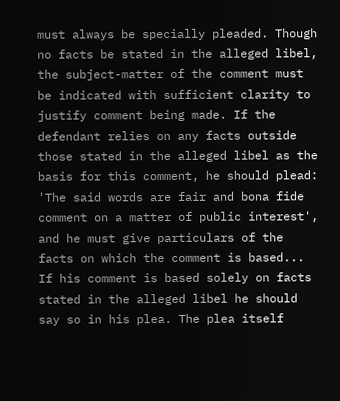must always be specially pleaded. Though no facts be stated in the alleged libel, the subject-matter of the comment must be indicated with sufficient clarity to justify comment being made. If the defendant relies on any facts outside those stated in the alleged libel as the basis for this comment, he should plead: 'The said words are fair and bona fide comment on a matter of public interest', and he must give particulars of the facts on which the comment is based... If his comment is based solely on facts stated in the alleged libel he should say so in his plea. The plea itself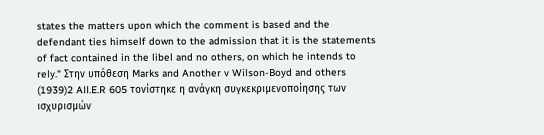states the matters upon which the comment is based and the defendant ties himself down to the admission that it is the statements of fact contained in the libel and no others, on which he intends to rely." Στην υπόθεση Marks and Another v Wilson-Boyd and others
(1939)2 All.E.R 605 τονίστηκε η ανάγκη συγκεκριμενοποίησης των ισχυρισμών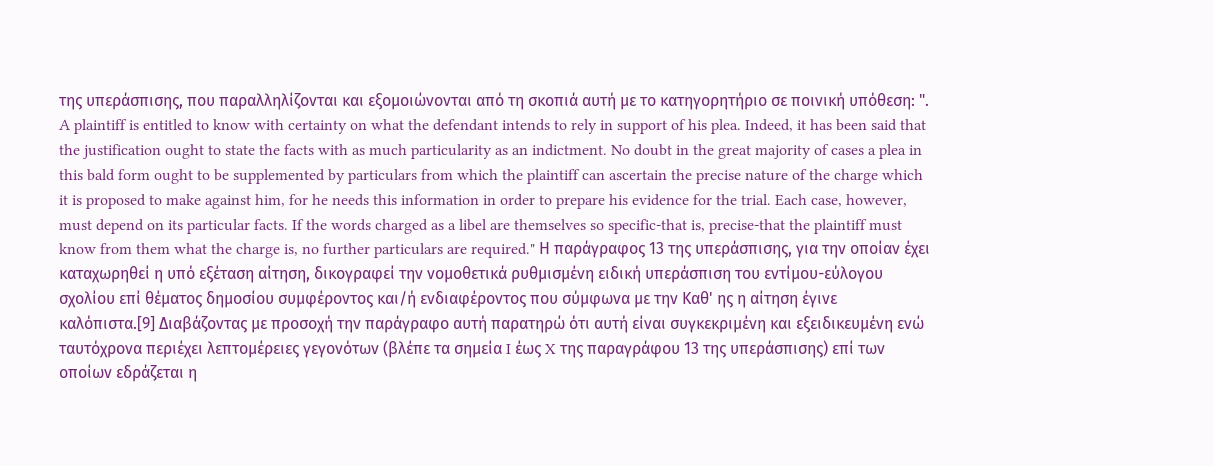της υπεράσπισης, που παραλληλίζονται και εξομοιώνονται από τη σκοπιά αυτή με το κατηγορητήριο σε ποινική υπόθεση: ". A plaintiff is entitled to know with certainty on what the defendant intends to rely in support of his plea. Indeed, it has been said that the justification ought to state the facts with as much particularity as an indictment. No doubt in the great majority of cases a plea in this bald form ought to be supplemented by particulars from which the plaintiff can ascertain the precise nature of the charge which it is proposed to make against him, for he needs this information in order to prepare his evidence for the trial. Each case, however, must depend on its particular facts. If the words charged as a libel are themselves so specific-that is, precise-that the plaintiff must know from them what the charge is, no further particulars are required." Η παράγραφος 13 της υπεράσπισης, για την οποίαν έχει καταχωρηθεί η υπό εξέταση αίτηση, δικογραφεί την νομοθετικά ρυθμισμένη ειδική υπεράσπιση του εντίμου-εύλογου σχολίου επί θέματος δημοσίου συμφέροντος και/ή ενδιαφέροντος που σύμφωνα με την Καθ' ης η αίτηση έγινε καλόπιστα.[9] Διαβάζοντας με προσοχή την παράγραφο αυτή παρατηρώ ότι αυτή είναι συγκεκριμένη και εξειδικευμένη ενώ ταυτόχρονα περιέχει λεπτομέρειες γεγονότων (βλέπε τα σημεία I έως X της παραγράφου 13 της υπεράσπισης) επί των οποίων εδράζεται η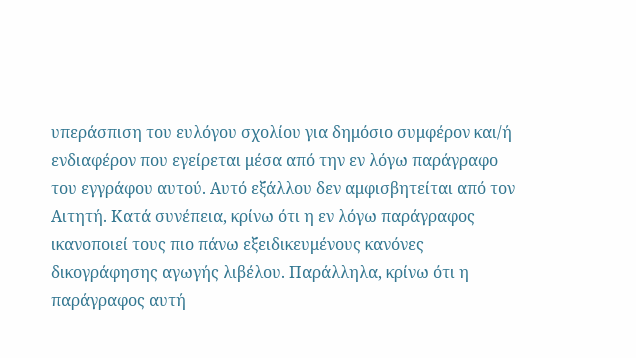υπεράσπιση του ευλόγου σχολίου για δημόσιο συμφέρον και/ή ενδιαφέρον που εγείρεται μέσα από την εν λόγω παράγραφο του εγγράφου αυτού. Αυτό εξάλλου δεν αμφισβητείται από τον Αιτητή. Κατά συνέπεια, κρίνω ότι η εν λόγω παράγραφος ικανοποιεί τους πιο πάνω εξειδικευμένους κανόνες δικογράφησης αγωγής λιβέλου. Παράλληλα, κρίνω ότι η παράγραφος αυτή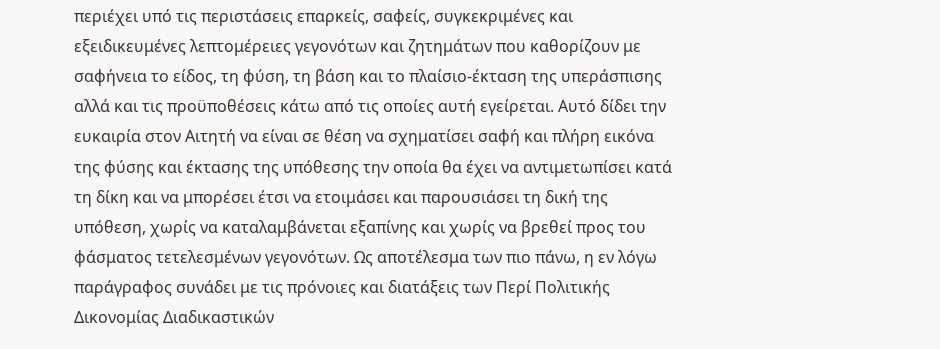περιέχει υπό τις περιστάσεις επαρκείς, σαφείς, συγκεκριμένες και εξειδικευμένες λεπτομέρειες γεγονότων και ζητημάτων που καθορίζουν με σαφήνεια το είδος, τη φύση, τη βάση και το πλαίσιο-έκταση της υπεράσπισης αλλά και τις προϋποθέσεις κάτω από τις οποίες αυτή εγείρεται. Αυτό δίδει την ευκαιρία στον Αιτητή να είναι σε θέση να σχηματίσει σαφή και πλήρη εικόνα της φύσης και έκτασης της υπόθεσης την οποία θα έχει να αντιμετωπίσει κατά τη δίκη και να μπορέσει έτσι να ετοιμάσει και παρουσιάσει τη δική της υπόθεση, χωρίς να καταλαμβάνεται εξαπίνης και χωρίς να βρεθεί προς του φάσματος τετελεσμένων γεγονότων. Ως αποτέλεσμα των πιο πάνω, η εν λόγω παράγραφος συνάδει με τις πρόνοιες και διατάξεις των Περί Πολιτικής Δικονομίας Διαδικαστικών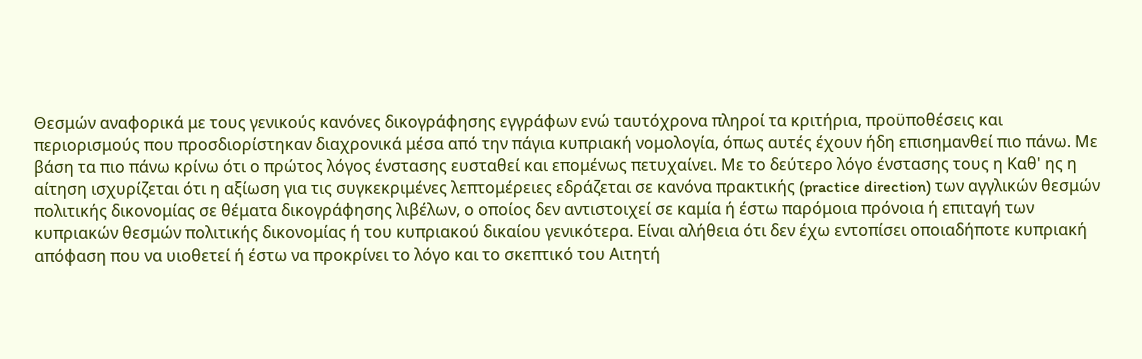Θεσμών αναφορικά με τους γενικούς κανόνες δικογράφησης εγγράφων ενώ ταυτόχρονα πληροί τα κριτήρια, προϋποθέσεις και περιορισμούς που προσδιορίστηκαν διαχρονικά μέσα από την πάγια κυπριακή νομολογία, όπως αυτές έχουν ήδη επισημανθεί πιο πάνω. Με βάση τα πιο πάνω κρίνω ότι ο πρώτος λόγος ένστασης ευσταθεί και επομένως πετυχαίνει. Με το δεύτερο λόγο ένστασης τους η Καθ' ης η αίτηση ισχυρίζεται ότι η αξίωση για τις συγκεκριμένες λεπτομέρειες εδράζεται σε κανόνα πρακτικής (practice direction) των αγγλικών θεσμών πολιτικής δικονομίας σε θέματα δικογράφησης λιβέλων, ο οποίος δεν αντιστοιχεί σε καμία ή έστω παρόμοια πρόνοια ή επιταγή των κυπριακών θεσμών πολιτικής δικονομίας ή του κυπριακού δικαίου γενικότερα. Είναι αλήθεια ότι δεν έχω εντοπίσει οποιαδήποτε κυπριακή απόφαση που να υιοθετεί ή έστω να προκρίνει το λόγο και το σκεπτικό του Αιτητή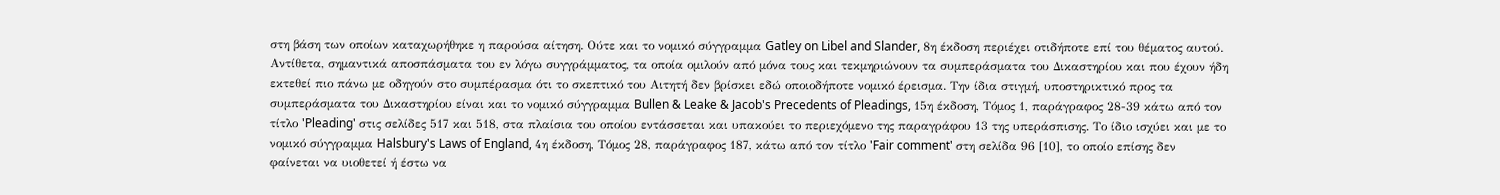στη βάση των οποίων καταχωρήθηκε η παρούσα αίτηση. Ούτε και το νομικό σύγγραμμα Gatley on Libel and Slander, 8η έκδοση περιέχει οτιδήποτε επί του θέματος αυτού. Αντίθετα, σημαντικά αποσπάσματα του εν λόγω συγγράμματος, τα οποία ομιλούν από μόνα τους και τεκμηριώνουν τα συμπεράσματα του Δικαστηρίου και που έχουν ήδη εκτεθεί πιο πάνω με οδηγούν στο συμπέρασμα ότι το σκεπτικό του Αιτητή δεν βρίσκει εδώ οποιοδήποτε νομικό έρεισμα. Την ίδια στιγμή, υποστηρικτικό προς τα συμπεράσματα του Δικαστηρίου είναι και το νομικό σύγγραμμα Bullen & Leake & Jacob's Precedents of Pleadings, 15η έκδοση, Τόμος 1, παράγραφος 28-39 κάτω από τον τίτλο 'Pleading' στις σελίδες 517 και 518, στα πλαίσια του οποίου εντάσσεται και υπακούει το περιεχόμενο της παραγράφου 13 της υπεράσπισης. Το ίδιο ισχύει και με το νομικό σύγγραμμα Halsbury's Laws of England, 4η έκδοση, Τόμος 28, παράγραφος 187, κάτω από τον τίτλο 'Fair comment' στη σελίδα 96 [10], το οποίο επίσης δεν φαίνεται να υιοθετεί ή έστω να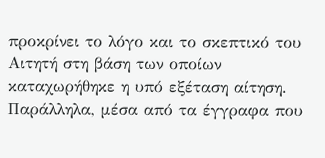προκρίνει το λόγο και το σκεπτικό του Αιτητή στη βάση των οποίων καταχωρήθηκε η υπό εξέταση αίτηση. Παράλληλα, μέσα από τα έγγραφα που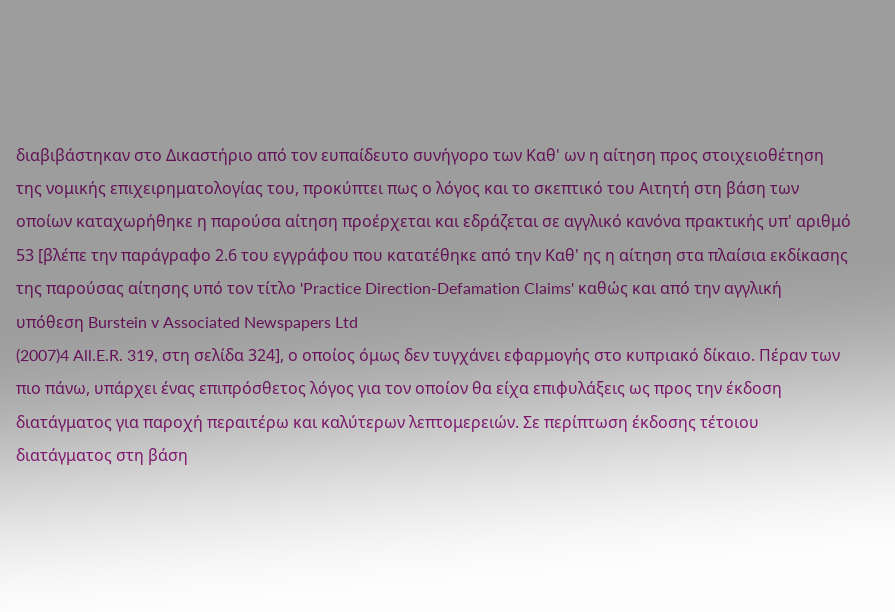διαβιβάστηκαν στο Δικαστήριο από τον ευπαίδευτο συνήγορο των Καθ' ων η αίτηση προς στοιχειοθέτηση της νομικής επιχειρηματολογίας του, προκύπτει πως ο λόγος και το σκεπτικό του Αιτητή στη βάση των οποίων καταχωρήθηκε η παρούσα αίτηση προέρχεται και εδράζεται σε αγγλικό κανόνα πρακτικής υπ' αριθμό 53 [βλέπε την παράγραφο 2.6 του εγγράφου που κατατέθηκε από την Καθ' ης η αίτηση στα πλαίσια εκδίκασης της παρούσας αίτησης υπό τον τίτλο 'Practice Direction-Defamation Claims' καθώς και από την αγγλική υπόθεση Burstein v Associated Newspapers Ltd
(2007)4 All.E.R. 319, στη σελίδα 324], ο οποίος όμως δεν τυγχάνει εφαρμογής στο κυπριακό δίκαιο. Πέραν των πιο πάνω, υπάρχει ένας επιπρόσθετος λόγος για τον οποίον θα είχα επιφυλάξεις ως προς την έκδοση διατάγματος για παροχή περαιτέρω και καλύτερων λεπτομερειών. Σε περίπτωση έκδοσης τέτοιου διατάγματος στη βάση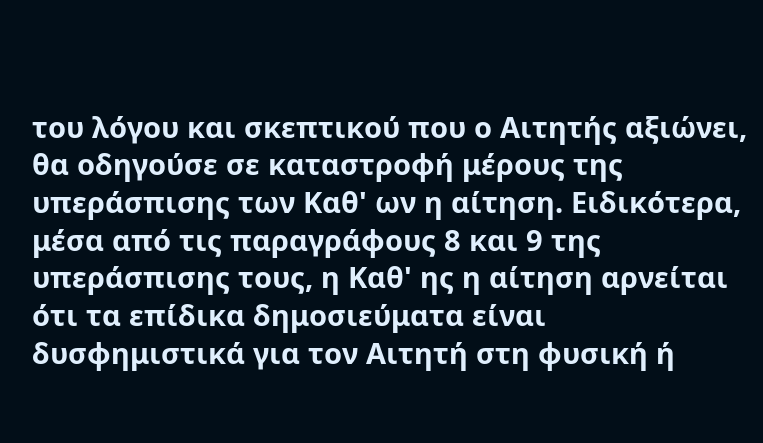του λόγου και σκεπτικού που ο Αιτητής αξιώνει, θα οδηγούσε σε καταστροφή μέρους της υπεράσπισης των Καθ' ων η αίτηση. Ειδικότερα, μέσα από τις παραγράφους 8 και 9 της υπεράσπισης τους, η Καθ' ης η αίτηση αρνείται ότι τα επίδικα δημοσιεύματα είναι δυσφημιστικά για τον Αιτητή στη φυσική ή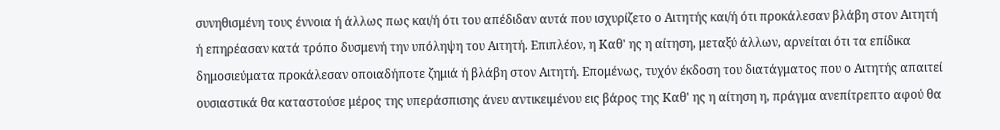συνηθισμένη τους έννοια ή άλλως πως και/ή ότι του απέδιδαν αυτά που ισχυρίζετο ο Αιτητής και/ή ότι προκάλεσαν βλάβη στον Αιτητή ή επηρέασαν κατά τρόπο δυσμενή την υπόληψη του Αιτητή. Επιπλέον, η Καθ' ης η αίτηση, μεταξύ άλλων, αρνείται ότι τα επίδικα δημοσιεύματα προκάλεσαν οποιαδήποτε ζημιά ή βλάβη στον Αιτητή. Επομένως, τυχόν έκδοση του διατάγματος που ο Αιτητής απαιτεί ουσιαστικά θα καταστούσε μέρος της υπεράσπισης άνευ αντικειμένου εις βάρος της Καθ' ης η αίτηση η, πράγμα ανεπίτρεπτο αφού θα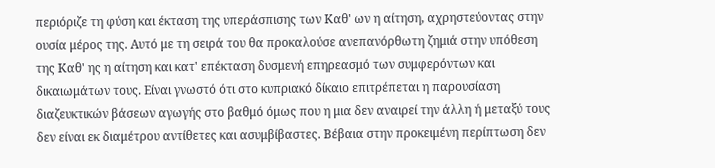περιόριζε τη φύση και έκταση της υπεράσπισης των Καθ' ων η αίτηση, αχρηστεύοντας στην ουσία μέρος της. Αυτό με τη σειρά του θα προκαλούσε ανεπανόρθωτη ζημιά στην υπόθεση της Καθ' ης η αίτηση και κατ' επέκταση δυσμενή επηρεασμό των συμφερόντων και δικαιωμάτων τους. Είναι γνωστό ότι στο κυπριακό δίκαιο επιτρέπεται η παρουσίαση διαζευκτικών βάσεων αγωγής στο βαθμό όμως που η μια δεν αναιρεί την άλλη ή μεταξύ τους δεν είναι εκ διαμέτρου αντίθετες και ασυμβίβαστες. Βέβαια στην προκειμένη περίπτωση δεν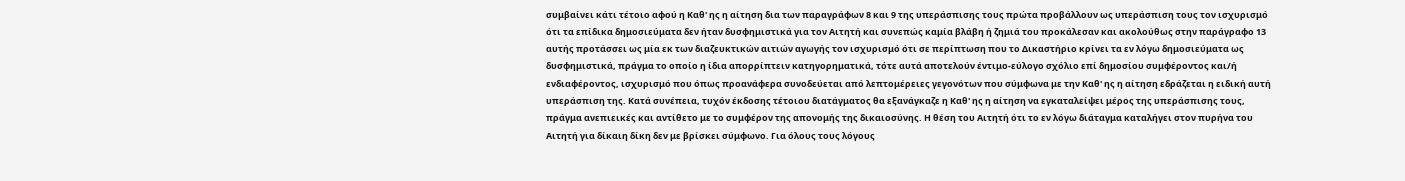συμβαίνει κάτι τέτοιο αφού η Καθ' ης η αίτηση δια των παραγράφων 8 και 9 της υπεράσπισης τους πρώτα προβάλλουν ως υπεράσπιση τους τον ισχυρισμό ότι τα επίδικα δημοσιεύματα δεν ήταν δυσφημιστικά για τον Αιτητή και συνεπώς καμία βλάβη ή ζημιά του προκάλεσαν και ακολούθως στην παράγραφο 13 αυτής προτάσσει ως μία εκ των διαζευκτικών αιτιών αγωγής τον ισχυρισμό ότι σε περίπτωση που το Δικαστήριο κρίνει τα εν λόγω δημοσιεύματα ως δυσφημιστικά, πράγμα το οποίο η ίδια απορρίπτειν κατηγορηματικά, τότε αυτά αποτελούν έντιμο-εύλογο σχόλιο επί δημοσίου συμφέροντος και/ή ενδιαφέροντος, ισχυρισμό που όπως προανάφερα συνοδεύεται από λεπτομέρειες γεγονότων που σύμφωνα με την Καθ' ης η αίτηση εδράζεται η ειδική αυτή υπεράσπιση της. Κατά συνέπεια, τυχόν έκδοσης τέτοιου διατάγματος θα εξανάγκαζε η Καθ' ης η αίτηση να εγκαταλείψει μέρος της υπεράσπισης τους, πράγμα ανεπιεικές και αντίθετο με το συμφέρον της απονομής της δικαιοσύνης. Η θέση του Αιτητή ότι το εν λόγω διάταγμα καταλήγει στον πυρήνα του Αιτητή για δίκαιη δίκη δεν με βρίσκει σύμφωνο. Για όλους τους λόγους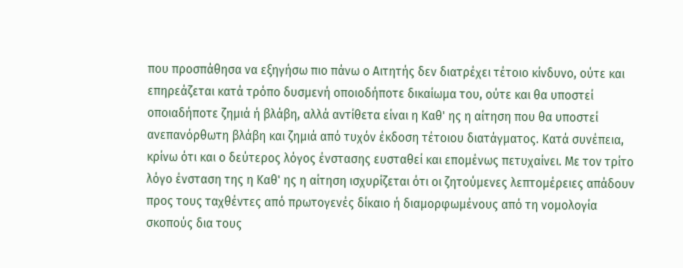που προσπάθησα να εξηγήσω πιο πάνω ο Αιτητής δεν διατρέχει τέτοιο κίνδυνο, ούτε και επηρεάζεται κατά τρόπο δυσμενή οποιοδήποτε δικαίωμα του, ούτε και θα υποστεί οποιαδήποτε ζημιά ή βλάβη, αλλά αντίθετα είναι η Καθ' ης η αίτηση που θα υποστεί ανεπανόρθωτη βλάβη και ζημιά από τυχόν έκδοση τέτοιου διατάγματος. Κατά συνέπεια, κρίνω ότι και ο δεύτερος λόγος ένστασης ευσταθεί και επομένως πετυχαίνει. Με τον τρίτο λόγο ένσταση της η Καθ' ης η αίτηση ισχυρίζεται ότι οι ζητούμενες λεπτομέρειες απάδουν προς τους ταχθέντες από πρωτογενές δίκαιο ή διαμορφωμένους από τη νομολογία σκοπούς δια τους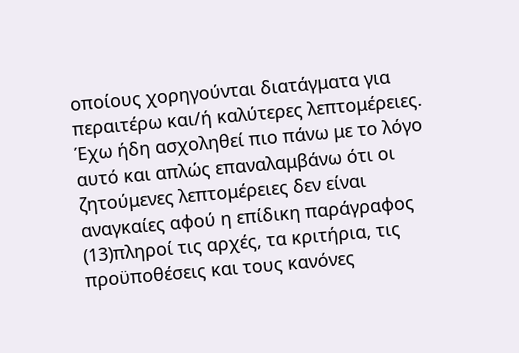οποίους χορηγούνται διατάγματα για περαιτέρω και/ή καλύτερες λεπτομέρειες. Έχω ήδη ασχοληθεί πιο πάνω με το λόγο αυτό και απλώς επαναλαμβάνω ότι οι ζητούμενες λεπτομέρειες δεν είναι αναγκαίες αφού η επίδικη παράγραφος
(13)πληροί τις αρχές, τα κριτήρια, τις προϋποθέσεις και τους κανόνες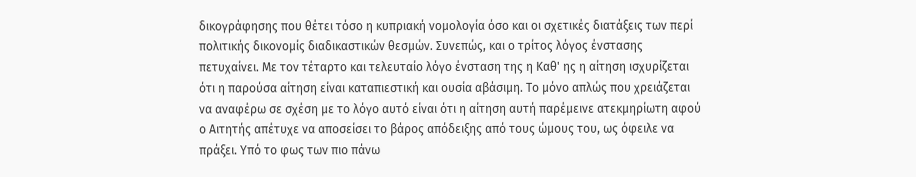δικογράφησης που θέτει τόσο η κυπριακή νομολογία όσο και οι σχετικές διατάξεις των περί πολιτικής δικονομίς διαδικαστικών θεσμών. Συνεπώς, και ο τρίτος λόγος ένστασης πετυχαίνει. Με τον τέταρτο και τελευταίο λόγο ένσταση της η Καθ' ης η αίτηση ισχυρίζεται ότι η παρούσα αίτηση είναι καταπιεστική και ουσία αβάσιμη. Το μόνο απλώς που χρειάζεται να αναφέρω σε σχέση με το λόγο αυτό είναι ότι η αίτηση αυτή παρέμεινε ατεκμηρίωτη αφού ο Αιτητής απέτυχε να αποσείσει το βάρος απόδειξης από τους ώμους του, ως όφειλε να πράξει. Υπό το φως των πιο πάνω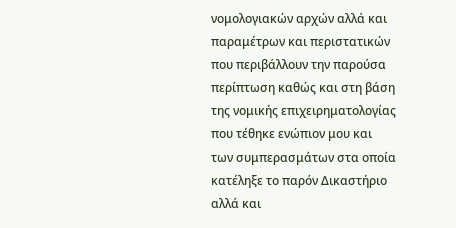νομολογιακών αρχών αλλά και παραμέτρων και περιστατικών που περιβάλλουν την παρούσα περίπτωση καθώς και στη βάση της νομικής επιχειρηματολογίας που τέθηκε ενώπιον μου και των συμπερασμάτων στα οποία κατέληξε το παρόν Δικαστήριο αλλά και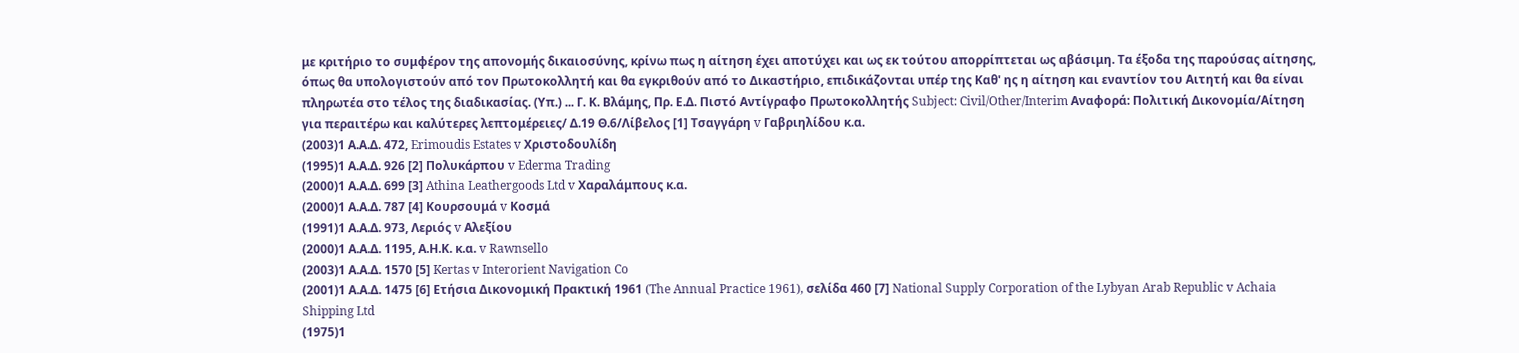με κριτήριο το συμφέρον της απονομής δικαιοσύνης, κρίνω πως η αίτηση έχει αποτύχει και ως εκ τούτου απορρίπτεται ως αβάσιμη. Τα έξοδα της παρούσας αίτησης, όπως θα υπολογιστούν από τον Πρωτοκολλητή και θα εγκριθούν από το Δικαστήριο, επιδικάζονται υπέρ της Καθ' ης η αίτηση και εναντίον του Αιτητή και θα είναι πληρωτέα στο τέλος της διαδικασίας. (Υπ.) ... Γ. Κ. Βλάμης, Πρ. Ε.Δ. Πιστό Αντίγραφο Πρωτοκολλητής Subject: Civil/Other/Interim Αναφορά: Πολιτική Δικονομία/Αίτηση για περαιτέρω και καλύτερες λεπτομέρειες/ Δ.19 Θ.6/Λίβελος [1] Τσαγγάρη v Γαβριηλίδου κ.α.
(2003)1 Α.Α.Δ. 472, Erimoudis Estates v Χριστοδουλίδη
(1995)1 Α.Α.Δ. 926 [2] Πολυκάρπου v Ederma Trading
(2000)1 Α.Α.Δ. 699 [3] Athina Leathergoods Ltd v Χαραλάμπους κ.α.
(2000)1 Α.Α.Δ. 787 [4] Κουρσουμά v Κοσμά
(1991)1 Α.Α.Δ. 973, Λεριός v Αλεξίου
(2000)1 Α.Α.Δ. 1195, Α.Η.Κ. κ.α. v Rawnsello
(2003)1 Α.Α.Δ. 1570 [5] Kertas v Interorient Navigation Co
(2001)1 Α.Α.Δ. 1475 [6] Ετήσια Δικονομική Πρακτική 1961 (The Annual Practice 1961), σελίδα 460 [7] National Supply Corporation of the Lybyan Arab Republic v Achaia Shipping Ltd
(1975)1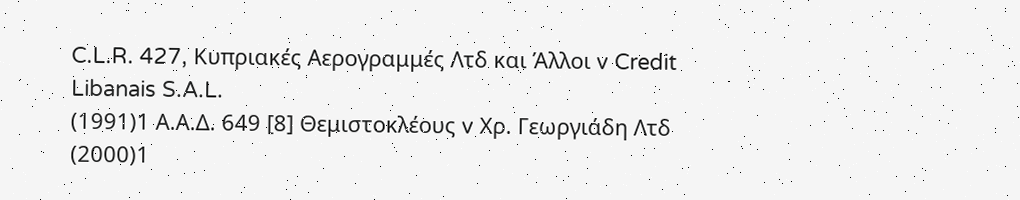C.L.R. 427, Κυπριακές Αερογραμμές Λτδ και Άλλοι v Credit Libanais S.A.L.
(1991)1 Α.Α.Δ. 649 [8] Θεμιστοκλέους v Χρ. Γεωργιάδη Λτδ
(2000)1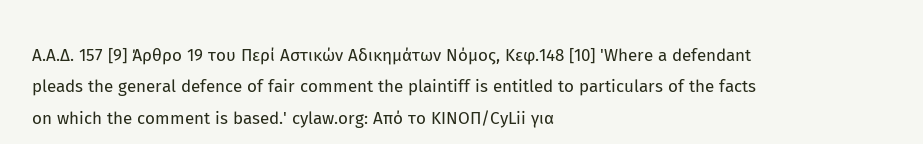Α.Α.Δ. 157 [9] Άρθρο 19 του Περί Αστικών Αδικημάτων Νόμος, Κεφ.148 [10] 'Where a defendant pleads the general defence of fair comment the plaintiff is entitled to particulars of the facts on which the comment is based.' cylaw.org: Από το ΚΙΝOΠ/CyLii για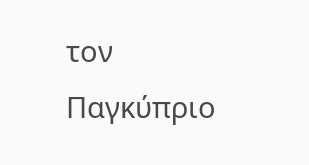τον Παγκύπριο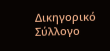Δικηγορικό Σύλλογο